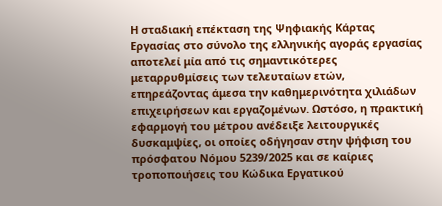Η σταδιακή επέκταση της Ψηφιακής Κάρτας Εργασίας στο σύνολο της ελληνικής αγοράς εργασίας αποτελεί μία από τις σημαντικότερες μεταρρυθμίσεις των τελευταίων ετών, επηρεάζοντας άμεσα την καθημερινότητα χιλιάδων επιχειρήσεων και εργαζομένων. Ωστόσο, η πρακτική εφαρμογή του μέτρου ανέδειξε λειτουργικές δυσκαμψίες, οι οποίες οδήγησαν στην ψήφιση του πρόσφατου Νόμου 5239/2025 και σε καίριες τροποποιήσεις του Κώδικα Εργατικού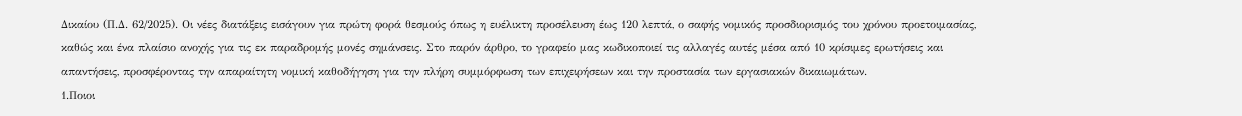Δικαίου (Π.Δ. 62/2025). Οι νέες διατάξεις εισάγουν για πρώτη φορά θεσμούς όπως η ευέλικτη προσέλευση έως 120 λεπτά, ο σαφής νομικός προσδιορισμός του χρόνου προετοιμασίας, καθώς και ένα πλαίσιο ανοχής για τις εκ παραδρομής μονές σημάνσεις. Στο παρόν άρθρο, το γραφείο μας κωδικοποιεί τις αλλαγές αυτές μέσα από 10 κρίσιμες ερωτήσεις και απαντήσεις, προσφέροντας την απαραίτητη νομική καθοδήγηση για την πλήρη συμμόρφωση των επιχειρήσεων και την προστασία των εργασιακών δικαιωμάτων.
1.Ποιοι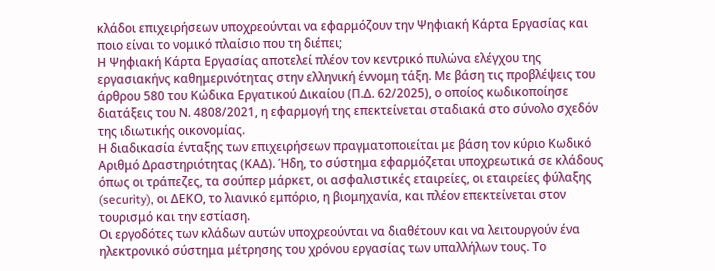κλάδοι επιχειρήσεων υποχρεούνται να εφαρμόζουν την Ψηφιακή Κάρτα Εργασίας και ποιο είναι το νομικό πλαίσιο που τη διέπει;
Η Ψηφιακή Κάρτα Εργασίας αποτελεί πλέον τον κεντρικό πυλώνα ελέγχου της εργασιακήνς καθημερινότητας στην ελληνική έννομη τάξη. Με βάση τις προβλέψεις του άρθρου 580 του Κώδικα Εργατικού Δικαίου (Π.Δ. 62/2025), ο οποίος κωδικοποίησε διατάξεις του Ν. 4808/2021, η εφαρμογή της επεκτείνεται σταδιακά στο σύνολο σχεδόν της ιδιωτικής οικονομίας.
Η διαδικασία ένταξης των επιχειρήσεων πραγματοποιείται με βάση τον κύριο Κωδικό Αριθμό Δραστηριότητας (ΚΑΔ). Ήδη, το σύστημα εφαρμόζεται υποχρεωτικά σε κλάδους όπως οι τράπεζες, τα σούπερ μάρκετ, οι ασφαλιστικές εταιρείες, οι εταιρείες φύλαξης (security), οι ΔΕΚΟ, το λιανικό εμπόριο, η βιομηχανία, και πλέον επεκτείνεται στον τουρισμό και την εστίαση.
Οι εργοδότες των κλάδων αυτών υποχρεούνται να διαθέτουν και να λειτουργούν ένα ηλεκτρονικό σύστημα μέτρησης του χρόνου εργασίας των υπαλλήλων τους. Το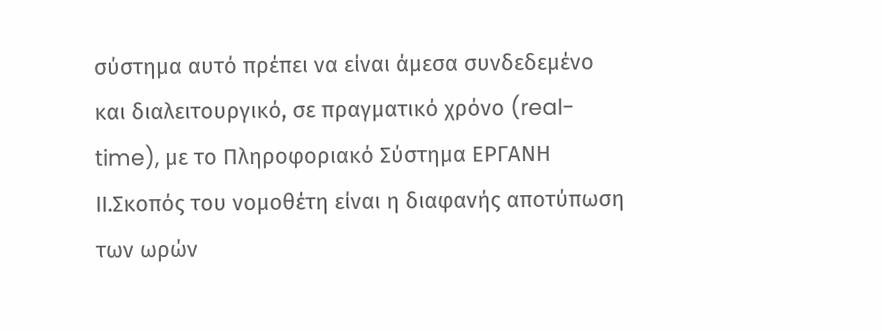σύστημα αυτό πρέπει να είναι άμεσα συνδεδεμένο και διαλειτουργικό, σε πραγματικό χρόνο (real-time), με το Πληροφοριακό Σύστημα ΕΡΓΑΝΗ ΙΙ.Σκοπός του νομοθέτη είναι η διαφανής αποτύπωση των ωρών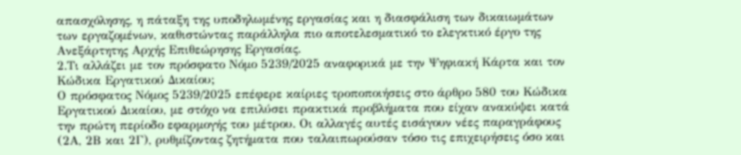απασχόλησης, η πάταξη της υποδηλωμένης εργασίας και η διασφάλιση των δικαιωμάτων των εργαζομένων, καθιστώντας παράλληλα πιο αποτελεσματικό το ελεγκτικό έργο της Ανεξάρτητης Αρχής Επιθεώρησης Εργασίας.
2.Τι αλλάζει με τον πρόσφατο Νόμο 5239/2025 αναφορικά με την Ψηφιακή Κάρτα και τον Κώδικα Εργατικού Δικαίου;
Ο πρόσφατος Νόμος 5239/2025 επέφερε καίριες τροποποιήσεις στο άρθρο 580 του Κώδικα Εργατικού Δικαίου, με στόχο να επιλύσει πρακτικά προβλήματα που είχαν ανακύψει κατά την πρώτη περίοδο εφαρμογής του μέτρου. Οι αλλαγές αυτές εισάγουν νέες παραγράφους (2Α, 2Β και 2Γ), ρυθμίζοντας ζητήματα που ταλαιπωρούσαν τόσο τις επιχειρήσεις όσο και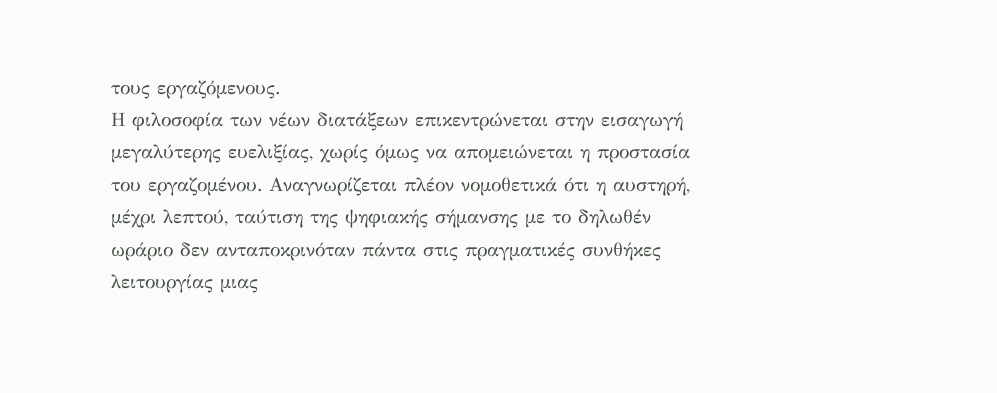τους εργαζόμενους.
Η φιλοσοφία των νέων διατάξεων επικεντρώνεται στην εισαγωγή μεγαλύτερης ευελιξίας, χωρίς όμως να απομειώνεται η προστασία του εργαζομένου. Αναγνωρίζεται πλέον νομοθετικά ότι η αυστηρή, μέχρι λεπτού, ταύτιση της ψηφιακής σήμανσης με το δηλωθέν ωράριο δεν ανταποκρινόταν πάντα στις πραγματικές συνθήκες λειτουργίας μιας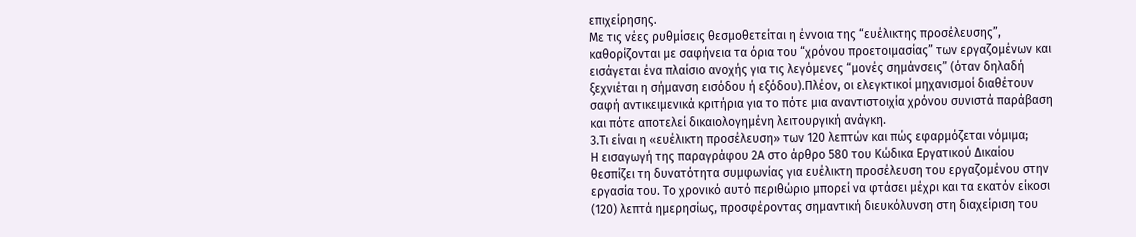επιχείρησης.
Με τις νέες ρυθμίσεις θεσμοθετείται η έννοια της “ευέλικτης προσέλευσης”, καθορίζονται με σαφήνεια τα όρια του “χρόνου προετοιμασίας” των εργαζομένων και εισάγεται ένα πλαίσιο ανοχής για τις λεγόμενες “μονές σημάνσεις” (όταν δηλαδή ξεχνιέται η σήμανση εισόδου ή εξόδου).Πλέον, οι ελεγκτικοί μηχανισμοί διαθέτουν σαφή αντικειμενικά κριτήρια για το πότε μια αναντιστοιχία χρόνου συνιστά παράβαση και πότε αποτελεί δικαιολογημένη λειτουργική ανάγκη.
3.Τι είναι η «ευέλικτη προσέλευση» των 120 λεπτών και πώς εφαρμόζεται νόμιμα;
Η εισαγωγή της παραγράφου 2Α στο άρθρο 580 του Κώδικα Εργατικού Δικαίου θεσπίζει τη δυνατότητα συμφωνίας για ευέλικτη προσέλευση του εργαζομένου στην εργασία του. Το χρονικό αυτό περιθώριο μπορεί να φτάσει μέχρι και τα εκατόν είκοσι (120) λεπτά ημερησίως, προσφέροντας σημαντική διευκόλυνση στη διαχείριση του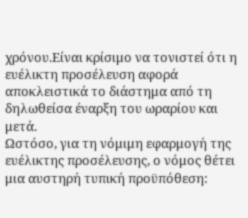χρόνου.Είναι κρίσιμο να τονιστεί ότι η ευέλικτη προσέλευση αφορά αποκλειστικά το διάστημα από τη δηλωθείσα έναρξη του ωραρίου και μετά.
Ωστόσο, για τη νόμιμη εφαρμογή της ευέλικτης προσέλευσης, ο νόμος θέτει μια αυστηρή τυπική προϋπόθεση: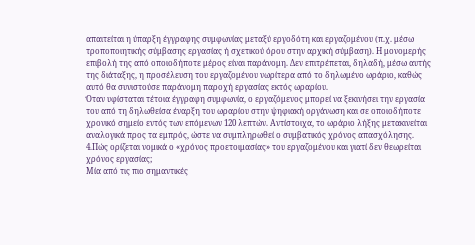απαιτείται η ύπαρξη έγγραφης συμφωνίας μεταξύ εργοδότη και εργαζομένου (π.χ. μέσω τροποποιητικής σύμβασης εργασίας ή σχετικού όρου στην αρχική σύμβαση). Η μονομερής επιβολή της από οποιοδήποτε μέρος είναι παράνομη. Δεν επιτρέπεται, δηλαδή, μέσω αυτής της διάταξης, η προσέλευση του εργαζομένου νωρίτερα από το δηλωμένο ωράριο, καθώς αυτό θα συνιστούσε παράνομη παροχή εργασίας εκτός ωραρίου.
Όταν υφίσταται τέτοια έγγραφη συμφωνία, ο εργαζόμενος μπορεί να ξεκινήσει την εργασία του από τη δηλωθείσα έναρξη του ωραρίου στην ψηφιακή οργάνωση και σε οποιοδήποτε χρονικό σημείο εντός των επόμενων 120 λεπτών. Αντίστοιχα, το ωράριο λήξης μετακινείται αναλογικά προς τα εμπρός, ώστε να συμπληρωθεί ο συμβατικός χρόνος απασχόλησης.
4.Πώς ορίζεται νομικά ο «χρόνος προετοιμασίας» του εργαζομένου και γιατί δεν θεωρείται χρόνος εργασίας;
Μία από τις πιο σημαντικές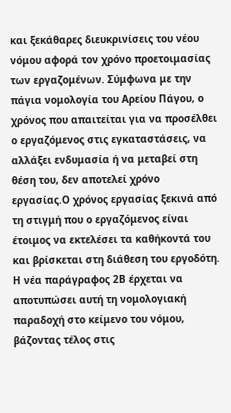και ξεκάθαρες διευκρινίσεις του νέου νόμου αφορά τον χρόνο προετοιμασίας των εργαζομένων. Σύμφωνα με την πάγια νομολογία του Αρείου Πάγου, ο χρόνος που απαιτείται για να προσέλθει ο εργαζόμενος στις εγκαταστάσεις, να αλλάξει ενδυμασία ή να μεταβεί στη θέση του, δεν αποτελεί χρόνο εργασίας.Ο χρόνος εργασίας ξεκινά από τη στιγμή που ο εργαζόμενος είναι έτοιμος να εκτελέσει τα καθήκοντά του και βρίσκεται στη διάθεση του εργοδότη.
Η νέα παράγραφος 2Β έρχεται να αποτυπώσει αυτή τη νομολογιακή παραδοχή στο κείμενο του νόμου, βάζοντας τέλος στις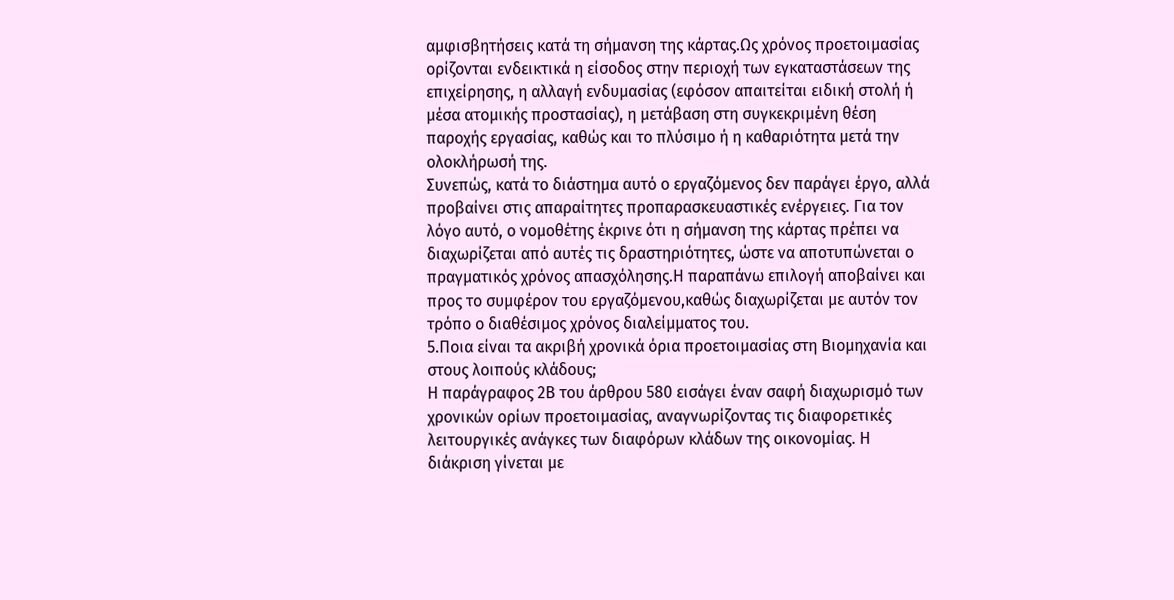αμφισβητήσεις κατά τη σήμανση της κάρτας.Ως χρόνος προετοιμασίας ορίζονται ενδεικτικά η είσοδος στην περιοχή των εγκαταστάσεων της επιχείρησης, η αλλαγή ενδυμασίας (εφόσον απαιτείται ειδική στολή ή μέσα ατομικής προστασίας), η μετάβαση στη συγκεκριμένη θέση παροχής εργασίας, καθώς και το πλύσιμο ή η καθαριότητα μετά την ολοκλήρωσή της.
Συνεπώς, κατά το διάστημα αυτό ο εργαζόμενος δεν παράγει έργο, αλλά προβαίνει στις απαραίτητες προπαρασκευαστικές ενέργειες. Για τον λόγο αυτό, ο νομοθέτης έκρινε ότι η σήμανση της κάρτας πρέπει να διαχωρίζεται από αυτές τις δραστηριότητες, ώστε να αποτυπώνεται ο πραγματικός χρόνος απασχόλησης.Η παραπάνω επιλογή αποβαίνει και προς το συμφέρον του εργαζόμενου,καθώς διαχωρίζεται με αυτόν τον τρόπο ο διαθέσιμος χρόνος διαλείμματος του.
5.Ποια είναι τα ακριβή χρονικά όρια προετοιμασίας στη Βιομηχανία και στους λοιπούς κλάδους;
Η παράγραφος 2Β του άρθρου 580 εισάγει έναν σαφή διαχωρισμό των χρονικών ορίων προετοιμασίας, αναγνωρίζοντας τις διαφορετικές λειτουργικές ανάγκες των διαφόρων κλάδων της οικονομίας. Η διάκριση γίνεται με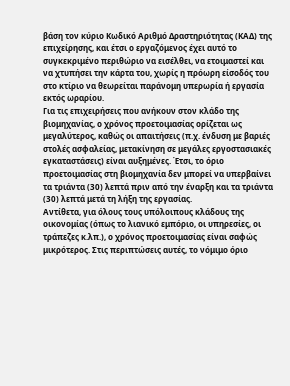βάση τον κύριο Κωδικό Αριθμό Δραστηριότητας (ΚΑΔ) της επιχείρησης, και έτσι ο εργαζόμενος έχει αυτό το συγκεκριμένο περιθώριο να εισέλθει, να ετοιμαστεί και να χτυπήσει την κάρτα του, χωρίς η πρόωρη είσοδός του στο κτίριο να θεωρείται παράνομη υπερωρία ή εργασία εκτός ωραρίου.
Για τις επιχειρήσεις που ανήκουν στον κλάδο της βιομηχανίας, ο χρόνος προετοιμασίας ορίζεται ως μεγαλύτερος, καθώς οι απαιτήσεις (π.χ. ένδυση με βαριές στολές ασφαλείας, μετακίνηση σε μεγάλες εργοστασιακές εγκαταστάσεις) είναι αυξημένες. Έτσι, το όριο προετοιμασίας στη βιομηχανία δεν μπορεί να υπερβαίνει τα τριάντα (30) λεπτά πριν από την έναρξη και τα τριάντα (30) λεπτά μετά τη λήξη της εργασίας.
Αντίθετα, για όλους τους υπόλοιπους κλάδους της οικονομίας (όπως το λιανικό εμπόριο, οι υπηρεσίες, οι τράπεζες κ.λπ.), ο χρόνος προετοιμασίας είναι σαφώς μικρότερος. Στις περιπτώσεις αυτές, το νόμιμο όριο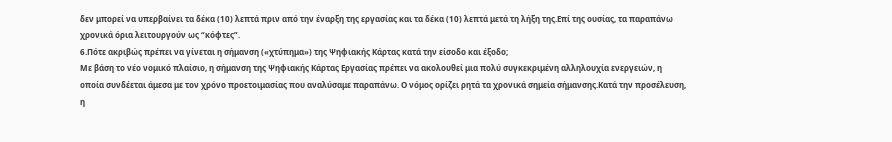δεν μπορεί να υπερβαίνει τα δέκα (10) λεπτά πριν από την έναρξη της εργασίας και τα δέκα (10) λεπτά μετά τη λήξη της.Επί της ουσίας, τα παραπάνω χρονικά όρια λειτουργούν ως “κόφτες”.
6.Πότε ακριβώς πρέπει να γίνεται η σήμανση («χτύπημα») της Ψηφιακής Κάρτας κατά την είσοδο και έξοδο;
Με βάση το νέο νομικό πλαίσιο, η σήμανση της Ψηφιακής Κάρτας Εργασίας πρέπει να ακολουθεί μια πολύ συγκεκριμένη αλληλουχία ενεργειών, η οποία συνδέεται άμεσα με τον χρόνο προετοιμασίας που αναλύσαμε παραπάνω. Ο νόμος ορίζει ρητά τα χρονικά σημεία σήμανσης.Κατά την προσέλευση, η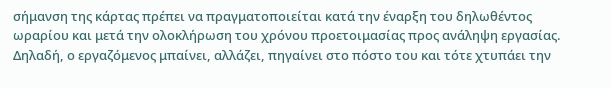σήμανση της κάρτας πρέπει να πραγματοποιείται κατά την έναρξη του δηλωθέντος ωραρίου και μετά την ολοκλήρωση του χρόνου προετοιμασίας προς ανάληψη εργασίας.
Δηλαδή, ο εργαζόμενος μπαίνει, αλλάζει, πηγαίνει στο πόστο του και τότε χτυπάει την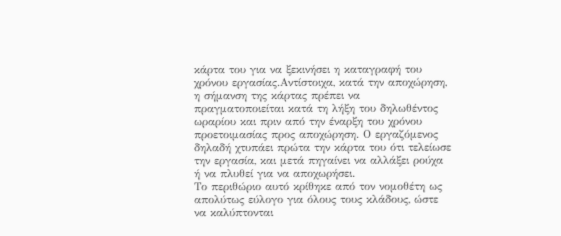κάρτα του για να ξεκινήσει η καταγραφή του χρόνου εργασίας.Αντίστοιχα, κατά την αποχώρηση, η σήμανση της κάρτας πρέπει να πραγματοποιείται κατά τη λήξη του δηλωθέντος ωραρίου και πριν από την έναρξη του χρόνου προετοιμασίας προς αποχώρηση. Ο εργαζόμενος δηλαδή χτυπάει πρώτα την κάρτα του ότι τελείωσε την εργασία, και μετά πηγαίνει να αλλάξει ρούχα ή να πλυθεί για να αποχωρήσει.
Το περιθώριο αυτό κρίθηκε από τον νομοθέτη ως απολύτως εύλογο για όλους τους κλάδους, ώστε να καλύπτονται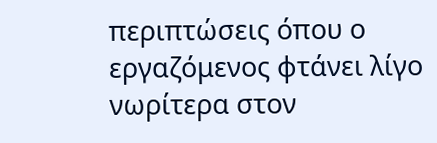περιπτώσεις όπου ο εργαζόμενος φτάνει λίγο νωρίτερα στον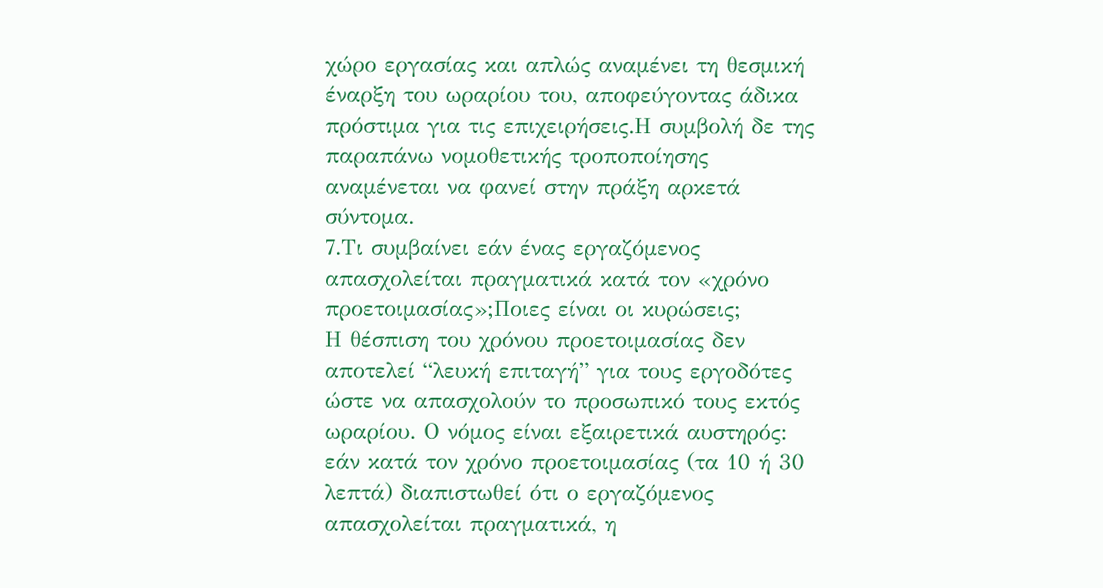χώρο εργασίας και απλώς αναμένει τη θεσμική έναρξη του ωραρίου του, αποφεύγοντας άδικα πρόστιμα για τις επιχειρήσεις.Η συμβολή δε της παραπάνω νομοθετικής τροποποίησης αναμένεται να φανεί στην πράξη αρκετά σύντομα.
7.Τι συμβαίνει εάν ένας εργαζόμενος απασχολείται πραγματικά κατά τον «χρόνο προετοιμασίας»;Ποιες είναι οι κυρώσεις;
Η θέσπιση του χρόνου προετοιμασίας δεν αποτελεί “λευκή επιταγή” για τους εργοδότες ώστε να απασχολούν το προσωπικό τους εκτός ωραρίου. Ο νόμος είναι εξαιρετικά αυστηρός: εάν κατά τον χρόνο προετοιμασίας (τα 10 ή 30 λεπτά) διαπιστωθεί ότι ο εργαζόμενος απασχολείται πραγματικά, η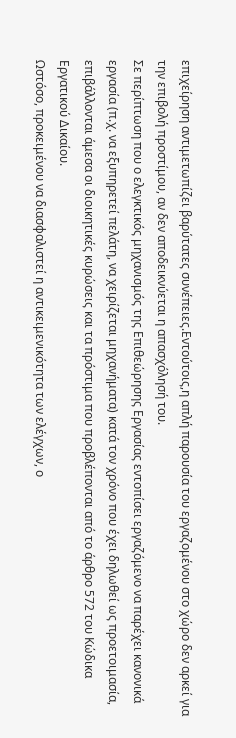επιχείρηση αντιμετωπίζει βαρύτατες συνέπειες.Εντούτοις,η απλή παρουσία του εργαζομένου στο χώρο δεν αρκεί για την επιβολή προστίμου, αν δεν αποδεικνύεται η απασχόλησή του.
Σε περίπτωση που ο ελεγκτικός μηχανισμός της Επιθεώρησης Εργασίας εντοπίσει εργαζόμενο να παρέχει κανονικά εργασία (π.χ. να εξυπηρετεί πελάτη, να χειρίζεται μηχανήματα) κατά τον χρόνο που έχει δηλωθεί ως προετοιμασία, επιβάλλονται άμεσα οι διοικητικές κυρώσεις και τα πρόστιμα που προβλέπονται από το άρθρο 572 του Κώδικα Εργατικού Δικαίου.
Ωστόσο, προκειμένου να διασφαλιστεί η αντικειμενικότητα των ελέγχων, ο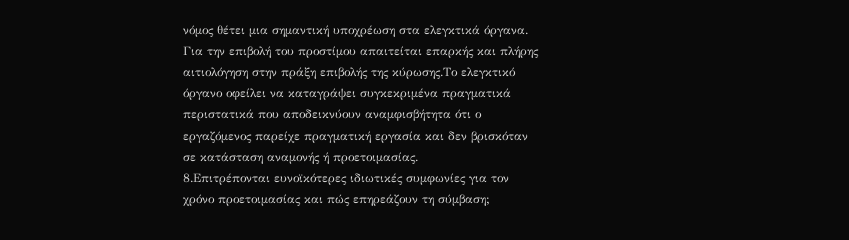νόμος θέτει μια σημαντική υποχρέωση στα ελεγκτικά όργανα. Για την επιβολή του προστίμου απαιτείται επαρκής και πλήρης αιτιολόγηση στην πράξη επιβολής της κύρωσης.Το ελεγκτικό όργανο οφείλει να καταγράψει συγκεκριμένα πραγματικά περιστατικά που αποδεικνύουν αναμφισβήτητα ότι ο εργαζόμενος παρείχε πραγματική εργασία και δεν βρισκόταν σε κατάσταση αναμονής ή προετοιμασίας.
8.Επιτρέπονται ευνοϊκότερες ιδιωτικές συμφωνίες για τον χρόνο προετοιμασίας και πώς επηρεάζουν τη σύμβαση;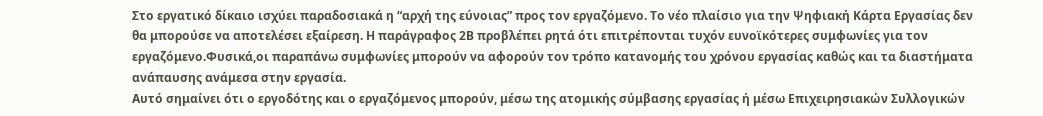Στο εργατικό δίκαιο ισχύει παραδοσιακά η “αρχή της εύνοιας” προς τον εργαζόμενο. Το νέο πλαίσιο για την Ψηφιακή Κάρτα Εργασίας δεν θα μπορούσε να αποτελέσει εξαίρεση. Η παράγραφος 2Β προβλέπει ρητά ότι επιτρέπονται τυχόν ευνοϊκότερες συμφωνίες για τον εργαζόμενο.Φυσικά,οι παραπάνω συμφωνίες μπορούν να αφορούν τον τρόπο κατανομής του χρόνου εργασίας καθώς και τα διαστήματα ανάπαυσης ανάμεσα στην εργασία.
Αυτό σημαίνει ότι ο εργοδότης και ο εργαζόμενος μπορούν, μέσω της ατομικής σύμβασης εργασίας ή μέσω Επιχειρησιακών Συλλογικών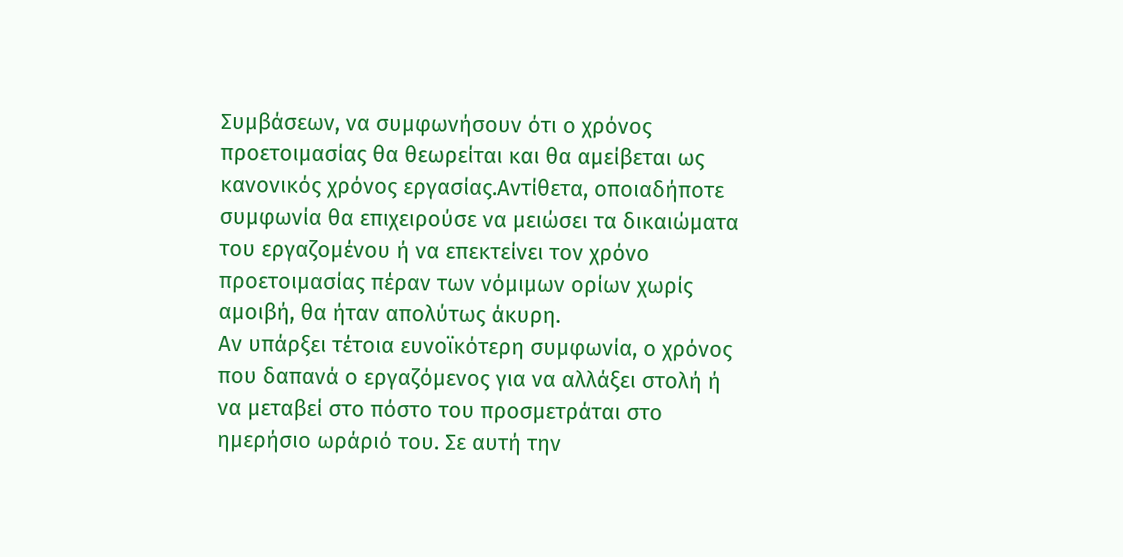Συμβάσεων, να συμφωνήσουν ότι ο χρόνος προετοιμασίας θα θεωρείται και θα αμείβεται ως κανονικός χρόνος εργασίας.Αντίθετα, οποιαδήποτε συμφωνία θα επιχειρούσε να μειώσει τα δικαιώματα του εργαζομένου ή να επεκτείνει τον χρόνο προετοιμασίας πέραν των νόμιμων ορίων χωρίς αμοιβή, θα ήταν απολύτως άκυρη.
Αν υπάρξει τέτοια ευνοϊκότερη συμφωνία, ο χρόνος που δαπανά ο εργαζόμενος για να αλλάξει στολή ή να μεταβεί στο πόστο του προσμετράται στο ημερήσιο ωράριό του. Σε αυτή την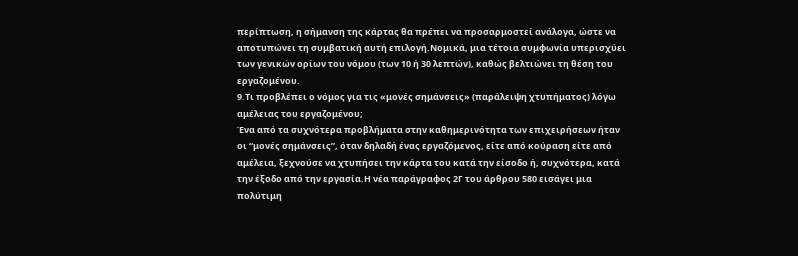περίπτωση, η σήμανση της κάρτας θα πρέπει να προσαρμοστεί ανάλογα, ώστε να αποτυπώνει τη συμβατική αυτή επιλογή.Νομικά, μια τέτοια συμφωνία υπερισχύει των γενικών ορίων του νόμου (των 10 ή 30 λεπτών), καθώς βελτιώνει τη θέση του εργαζομένου.
9.Τι προβλέπει ο νόμος για τις «μονές σημάνσεις» (παράλειψη χτυπήματος) λόγω αμέλειας του εργαζομένου;
Ένα από τα συχνότερα προβλήματα στην καθημερινότητα των επιχειρήσεων ήταν οι “μονές σημάνσεις”, όταν δηλαδή ένας εργαζόμενος, είτε από κούραση είτε από αμέλεια, ξεχνούσε να χτυπήσει την κάρτα του κατά την είσοδο ή, συχνότερα, κατά την έξοδο από την εργασία.Η νέα παράγραφος 2Γ του άρθρου 580 εισάγει μια πολύτιμη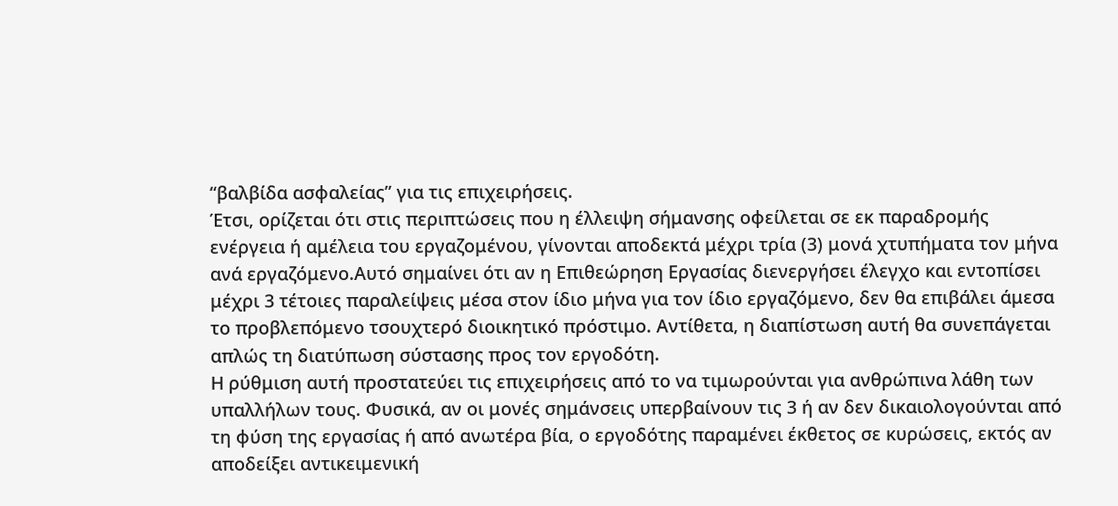“βαλβίδα ασφαλείας” για τις επιχειρήσεις.
Έτσι, ορίζεται ότι στις περιπτώσεις που η έλλειψη σήμανσης οφείλεται σε εκ παραδρομής ενέργεια ή αμέλεια του εργαζομένου, γίνονται αποδεκτά μέχρι τρία (3) μονά χτυπήματα τον μήνα ανά εργαζόμενο.Αυτό σημαίνει ότι αν η Επιθεώρηση Εργασίας διενεργήσει έλεγχο και εντοπίσει μέχρι 3 τέτοιες παραλείψεις μέσα στον ίδιο μήνα για τον ίδιο εργαζόμενο, δεν θα επιβάλει άμεσα το προβλεπόμενο τσουχτερό διοικητικό πρόστιμο. Αντίθετα, η διαπίστωση αυτή θα συνεπάγεται απλώς τη διατύπωση σύστασης προς τον εργοδότη.
Η ρύθμιση αυτή προστατεύει τις επιχειρήσεις από το να τιμωρούνται για ανθρώπινα λάθη των υπαλλήλων τους. Φυσικά, αν οι μονές σημάνσεις υπερβαίνουν τις 3 ή αν δεν δικαιολογούνται από τη φύση της εργασίας ή από ανωτέρα βία, ο εργοδότης παραμένει έκθετος σε κυρώσεις, εκτός αν αποδείξει αντικειμενική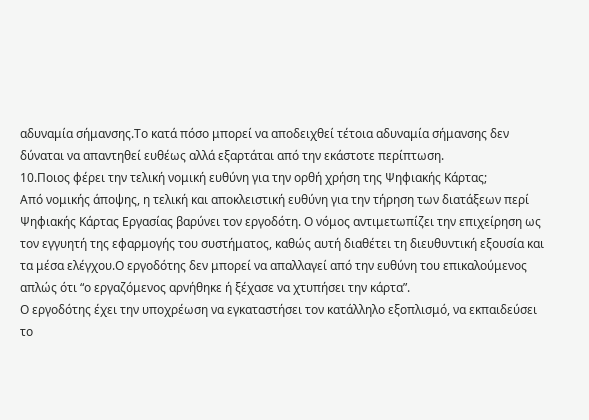αδυναμία σήμανσης.Το κατά πόσο μπορεί να αποδειχθεί τέτοια αδυναμία σήμανσης δεν δύναται να απαντηθεί ευθέως αλλά εξαρτάται από την εκάστοτε περίπτωση.
10.Ποιος φέρει την τελική νομική ευθύνη για την ορθή χρήση της Ψηφιακής Κάρτας;
Από νομικής άποψης, η τελική και αποκλειστική ευθύνη για την τήρηση των διατάξεων περί Ψηφιακής Κάρτας Εργασίας βαρύνει τον εργοδότη. Ο νόμος αντιμετωπίζει την επιχείρηση ως τον εγγυητή της εφαρμογής του συστήματος, καθώς αυτή διαθέτει τη διευθυντική εξουσία και τα μέσα ελέγχου.Ο εργοδότης δεν μπορεί να απαλλαγεί από την ευθύνη του επικαλούμενος απλώς ότι “ο εργαζόμενος αρνήθηκε ή ξέχασε να χτυπήσει την κάρτα”.
Ο εργοδότης έχει την υποχρέωση να εγκαταστήσει τον κατάλληλο εξοπλισμό, να εκπαιδεύσει το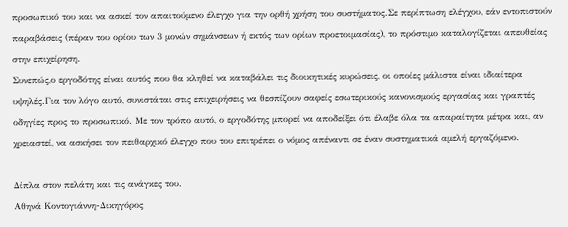προσωπικό του και να ασκεί τον απαιτούμενο έλεγχο για την ορθή χρήση του συστήματος.Σε περίπτωση ελέγχου, εάν εντοπιστούν παραβάσεις (πέραν του ορίου των 3 μονών σημάνσεων ή εκτός των ορίων προετοιμασίας), το πρόστιμο καταλογίζεται απευθείας στην επιχείρηση.
Συνεπώς,ο εργοδότης είναι αυτός που θα κληθεί να καταβάλει τις διοικητικές κυρώσεις, οι οποίες μάλιστα είναι ιδιαίτερα υψηλές.Για τον λόγο αυτό, συνιστάται στις επιχειρήσεις να θεσπίζουν σαφείς εσωτερικούς κανονισμούς εργασίας και γραπτές οδηγίες προς το προσωπικό. Με τον τρόπο αυτό, ο εργοδότης μπορεί να αποδείξει ότι έλαβε όλα τα απαραίτητα μέτρα και, αν χρειαστεί, να ασκήσει τον πειθαρχικό έλεγχο που του επιτρέπει ο νόμος απέναντι σε έναν συστηματικά αμελή εργαζόμενο.

Δίπλα στον πελάτη και τις ανάγκες του.
Αθηνά Κοντογιάννη-Δικηγόρος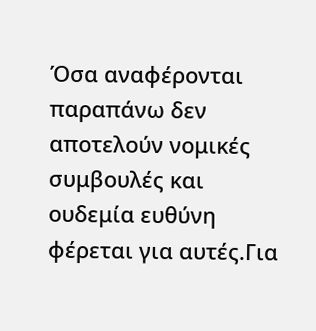Όσα αναφέρονται παραπάνω δεν αποτελούν νομικές συμβουλές και ουδεμία ευθύνη φέρεται για αυτές.Για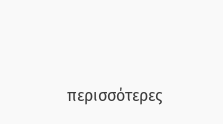περισσότερες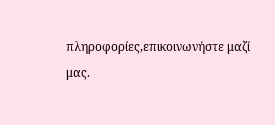πληροφορίες,επικοινωνήστε μαζί μας.